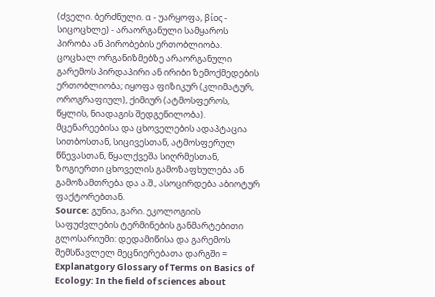(ძველი. ბერძნული. α - უარყოფა, βίος - სიცოცხლე) - არაორგანული სამყაროს პირობა ან პირობების ერთობლიობა. ცოცხალ ორგანიზმებზე არაორგანული გარემოს პირდაპირი ან ირიბი ზემოქმედების ერთობლიობა; იყოფა ფიზიკურ (კლიმატურ, ოროგრაფიულ), ქიმიურ (ატმოსფეროს, წყლის, ნიადაგის შედგენილობა). მცენარეებისა და ცხოველების ადაპტაცია სითბოსთან, სიცივესთან, ატმოსფერულ წნევასთან, წყალქვეშა სიღრმესთან, ზოგიერთი ცხოველის გამოზაფხულება ან გამოზამთრება და ა.შ., ასოცირდება აბიოტურ ფაქტორებთან.
Source: გუნია, გარი. ეკოლოგიის საფუძვლების ტერმინების განმარტებითი გლოსარიუმი: დედამიწისა და გარემოს შემსწავლელ მეცნიერებათა დარგში = Explanatgory Glossary of Terms on Basics of Ecology: In the field of sciences about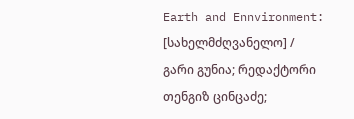Earth and Ennvironment: [სახელმძღვანელო] / გარი გუნია; რედაქტორი თენგიზ ცინცაძე;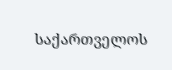საქართველოს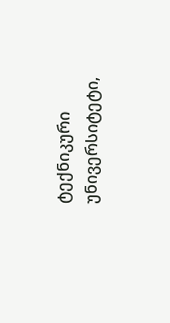ტექნიკური უნივერსიტეტი,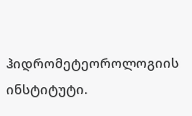ჰიდრომეტეოროლოგიის ინსტიტუტი.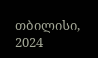თბილისი, 2024